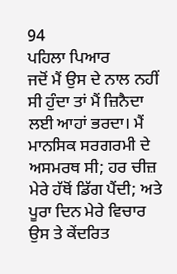94
ਪਹਿਲਾ ਪਿਆਰ
ਜਦੋਂ ਮੈਂ ਉਸ ਦੇ ਨਾਲ ਨਹੀਂ ਸੀ ਹੁੰਦਾ ਤਾਂ ਮੈਂ ਜ਼ਿਨੈਦਾ ਲਈ ਆਹਾਂ ਭਰਦਾ। ਮੈਂ ਮਾਨਸਿਕ ਸਰਗਰਮੀ ਦੇ ਅਸਮਰਥ ਸੀ; ਹਰ ਚੀਜ਼ ਮੇਰੇ ਹੱਥੋਂ ਡਿੱਗ ਪੈਂਦੀ; ਅਤੇ ਪੂਰਾ ਦਿਨ ਮੇਰੇ ਵਿਚਾਰ ਉਸ ਤੇ ਕੇਂਦਰਿਤ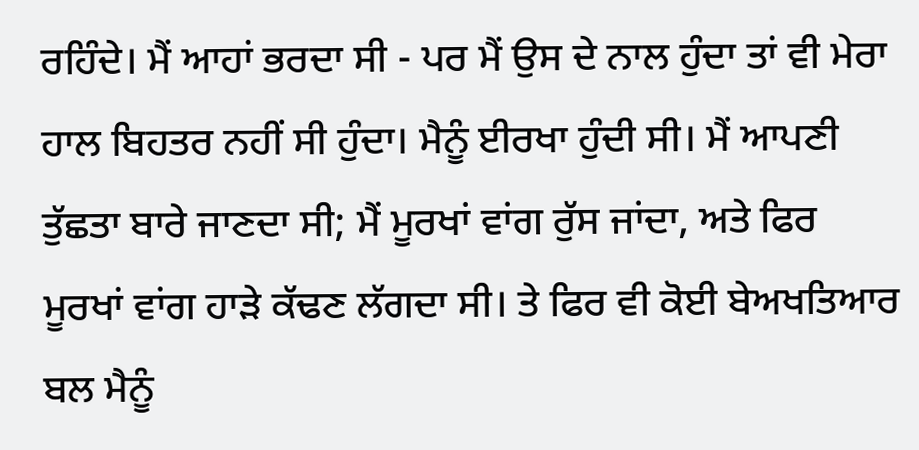ਰਹਿੰਦੇ। ਮੈਂ ਆਹਾਂ ਭਰਦਾ ਸੀ - ਪਰ ਮੈਂ ਉਸ ਦੇ ਨਾਲ ਹੁੰਦਾ ਤਾਂ ਵੀ ਮੇਰਾ ਹਾਲ ਬਿਹਤਰ ਨਹੀਂ ਸੀ ਹੁੰਦਾ। ਮੈਨੂੰ ਈਰਖਾ ਹੁੰਦੀ ਸੀ। ਮੈਂ ਆਪਣੀ ਤੁੱਛਤਾ ਬਾਰੇ ਜਾਣਦਾ ਸੀ; ਮੈਂ ਮੂਰਖਾਂ ਵਾਂਗ ਰੁੱਸ ਜਾਂਦਾ, ਅਤੇ ਫਿਰ ਮੂਰਖਾਂ ਵਾਂਗ ਹਾੜੇ ਕੱਢਣ ਲੱਗਦਾ ਸੀ। ਤੇ ਫਿਰ ਵੀ ਕੋਈ ਬੇਅਖਤਿਆਰ ਬਲ ਮੈਨੂੰ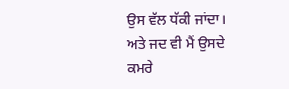ਉਸ ਵੱਲ ਧੱਕੀ ਜਾਂਦਾ। ਅਤੇ ਜਦ ਵੀ ਮੈਂ ਉਸਦੇ ਕਮਰੇ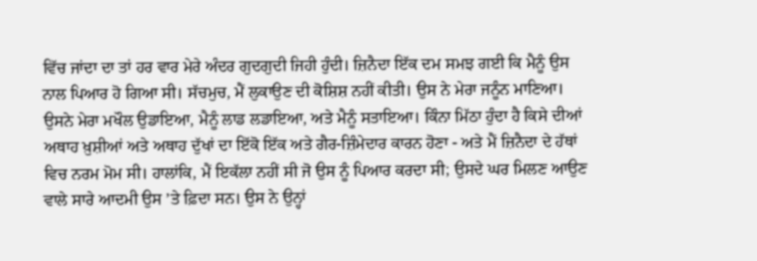ਵਿੱਚ ਜਾਂਦਾ ਦਾ ਤਾਂ ਹਰ ਵਾਰ ਮੇਰੇ ਅੰਦਰ ਗੁਦਗੁਦੀ ਜਿਹੀ ਹੁੰਦੀ। ਜ਼ਿਨੈਦਾ ਇੱਕ ਦਮ ਸਮਝ ਗਈ ਕਿ ਮੈਨੂੰ ਉਸ ਨਾਲ ਪਿਆਰ ਹੋ ਗਿਆ ਸੀ। ਸੱਚਮੁਚ, ਮੈਂ ਲੁਕਾਉਣ ਦੀ ਕੋਸ਼ਿਸ਼ ਨਹੀਂ ਕੀਤੀ। ਉਸ ਨੇ ਮੇਰਾ ਜਨੂੰਨ ਮਾਣਿਆ। ਉਸਨੇ ਮੇਰਾ ਮਖੌਲ ਉਡਾਇਆ, ਮੈਨੂੰ ਲਾਡ ਲਡਾਇਆ, ਅਤੇ ਮੈਨੂੰ ਸਤਾਇਆ। ਕਿੰਨਾ ਮਿੱਠਾ ਹੁੰਦਾ ਹੈ ਕਿਸੇ ਦੀਆਂ ਅਥਾਹ ਖ਼ੁਸ਼ੀਆਂ ਅਤੇ ਅਥਾਹ ਦੁੱਖਾਂ ਦਾ ਇੱਕੋ ਇੱਕ ਅਤੇ ਗੈਰ-ਜ਼ਿੰਮੇਦਾਰ ਕਾਰਨ ਹੋਣਾ - ਅਤੇ ਮੈਂ ਜ਼ਿਨੈਦਾ ਦੇ ਹੱਥਾਂ ਵਿਚ ਨਰਮ ਮੋਮ ਸੀ। ਹਾਲਾਂਕਿ, ਮੈਂ ਇਕੱਲਾ ਨਹੀਂ ਸੀ ਜੋ ਉਸ ਨੂੰ ਪਿਆਰ ਕਰਦਾ ਸੀ; ਉਸਦੇ ਘਰ ਮਿਲਣ ਆਉਣ ਵਾਲੇ ਸਾਰੇ ਆਦਮੀ ਉਸ ’ਤੇ ਫ਼ਿਦਾ ਸਨ। ਉਸ ਨੇ ਉਨ੍ਹਾਂ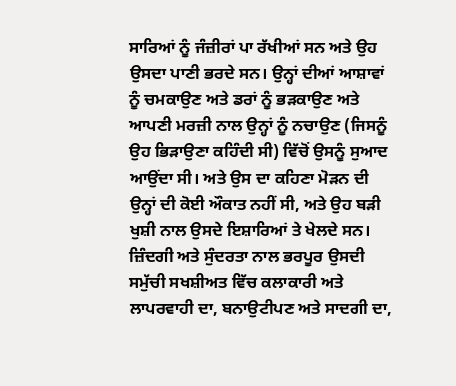ਸਾਰਿਆਂ ਨੂੰ ਜੰਜ਼ੀਰਾਂ ਪਾ ਰੱਖੀਆਂ ਸਨ ਅਤੇ ਉਹ ਉਸਦਾ ਪਾਣੀ ਭਰਦੇ ਸਨ। ਉਨ੍ਹਾਂ ਦੀਆਂ ਆਸ਼ਾਵਾਂ ਨੂੰ ਚਮਕਾਉਣ ਅਤੇ ਡਰਾਂ ਨੂੰ ਭੜਕਾਉਣ ਅਤੇ ਆਪਣੀ ਮਰਜ਼ੀ ਨਾਲ ਉਨ੍ਹਾਂ ਨੂੰ ਨਚਾਉਣ (ਜਿਸਨੂੰ ਉਹ ਭਿੜਾਉਣਾ ਕਹਿੰਦੀ ਸੀ) ਵਿੱਚੋਂ ਉਸਨੂੰ ਸੁਆਦ ਆਉਂਦਾ ਸੀ। ਅਤੇ ਉਸ ਦਾ ਕਹਿਣਾ ਮੋੜਨ ਦੀ ਉਨ੍ਹਾਂ ਦੀ ਕੋਈ ਔਕਾਤ ਨਹੀਂ ਸੀ, ਅਤੇ ਉਹ ਬੜੀ ਖੁਸ਼ੀ ਨਾਲ ਉਸਦੇ ਇਸ਼ਾਰਿਆਂ ਤੇ ਖੇਲਦੇ ਸਨ। ਜ਼ਿੰਦਗੀ ਅਤੇ ਸੁੰਦਰਤਾ ਨਾਲ ਭਰਪੂਰ ਉਸਦੀ ਸਮੁੱਚੀ ਸਖਸ਼ੀਅਤ ਵਿੱਚ ਕਲਾਕਾਰੀ ਅਤੇ ਲਾਪਰਵਾਹੀ ਦਾ, ਬਨਾਉਟੀਪਣ ਅਤੇ ਸਾਦਗੀ ਦਾ,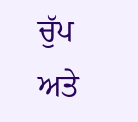ਚੁੱਪ ਅਤੇ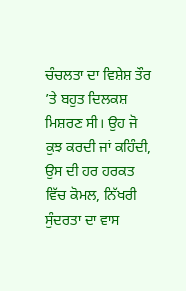ਚੰਚਲਤਾ ਦਾ ਵਿਸ਼ੇਸ਼ ਤੌਰ ’ਤੇ ਬਹੁਤ ਦਿਲਕਸ਼ ਮਿਸ਼ਰਣ ਸੀ। ਉਹ ਜੋ ਕੁਝ ਕਰਦੀ ਜਾਂ ਕਹਿੰਦੀ, ਉਸ ਦੀ ਹਰ ਹਰਕਤ ਵਿੱਚ ਕੋਮਲ, ਨਿੱਖਰੀ ਸੁੰਦਰਤਾ ਦਾ ਵਾਸ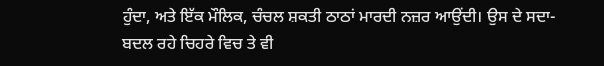ਹੁੰਦਾ, ਅਤੇ ਇੱਕ ਮੌਲਿਕ, ਚੰਚਲ ਸ਼ਕਤੀ ਠਾਠਾਂ ਮਾਰਦੀ ਨਜ਼ਰ ਆਉਂਦੀ। ਉਸ ਦੇ ਸਦਾ-ਬਦਲ ਰਹੇ ਚਿਹਰੇ ਵਿਚ ਤੇ ਵੀ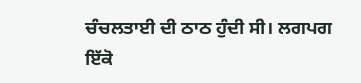ਚੰਚਲਤਾਈ ਦੀ ਠਾਠ ਹੁੰਦੀ ਸੀ। ਲਗਪਗ ਇੱਕੋ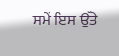ਸਮੇਂ ਇਸ ਉੱਤੇ